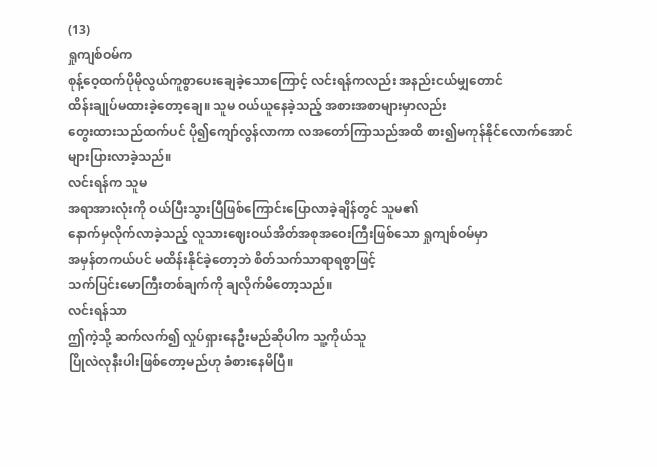(13)
ရှုကျစ်ဝမ်က
စုန့်ဝေ့ထက်ပိုမိုလွယ်ကူစွာပေးချေခဲ့သောကြောင့် လင်းရန်ကလည်း အနည်းငယ်မျှတောင်
ထိန်းချုပ်မထားခဲ့တော့ချေ။ သူမ ဝယ်ယူနေခဲ့သည့် အစားအစာများမှာလည်း
တွေးထားသည်ထက်ပင် ပို၍ကျော်လွန်လာကာ လအတော်ကြာသည်အထိ စား၍မကုန်နိုင်လောက်အောင်
များပြားလာခဲ့သည်။
လင်းရန်က သူမ
အရာအားလုံးကို ဝယ်ပြီးသွားပြီဖြစ်ကြောင်းပြောလာခဲ့ချိန်တွင် သူမ၏
နောက်မှလိုက်လာခဲ့သည့် လူသားဈေးဝယ်အိတ်အစုအဝေးကြီးဖြစ်သော ရှုကျစ်ဝမ်မှာ
အမှန်တကယ်ပင် မထိန်းနိုင်ခဲ့တော့ဘဲ စိတ်သက်သာရာရစွာဖြင့်
သက်ပြင်းမောကြီးတစ်ချက်ကို ချလိုက်မိတော့သည်။
လင်းရန်သာ
ဤကဲ့သို့ ဆက်လက်၍ လှုပ်ရှားနေဦးမည်ဆိုပါက သူ့ကိုယ်သူ
ပြိုလဲလုနီးပါးဖြစ်တော့မည်ဟု ခံစားနေမိပြီ။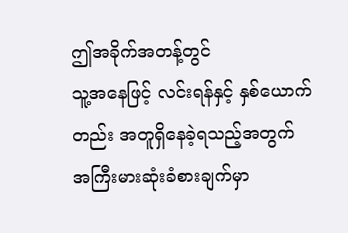ဤအခိုက်အတန့်တွင်
သူ့အနေဖြင့် လင်းရန်နှင့် နှစ်ယောက်တည်း အတူရှိနေခဲ့ရသည့်အတွက်
အကြီးမားဆုံးခံစားချက်မှာ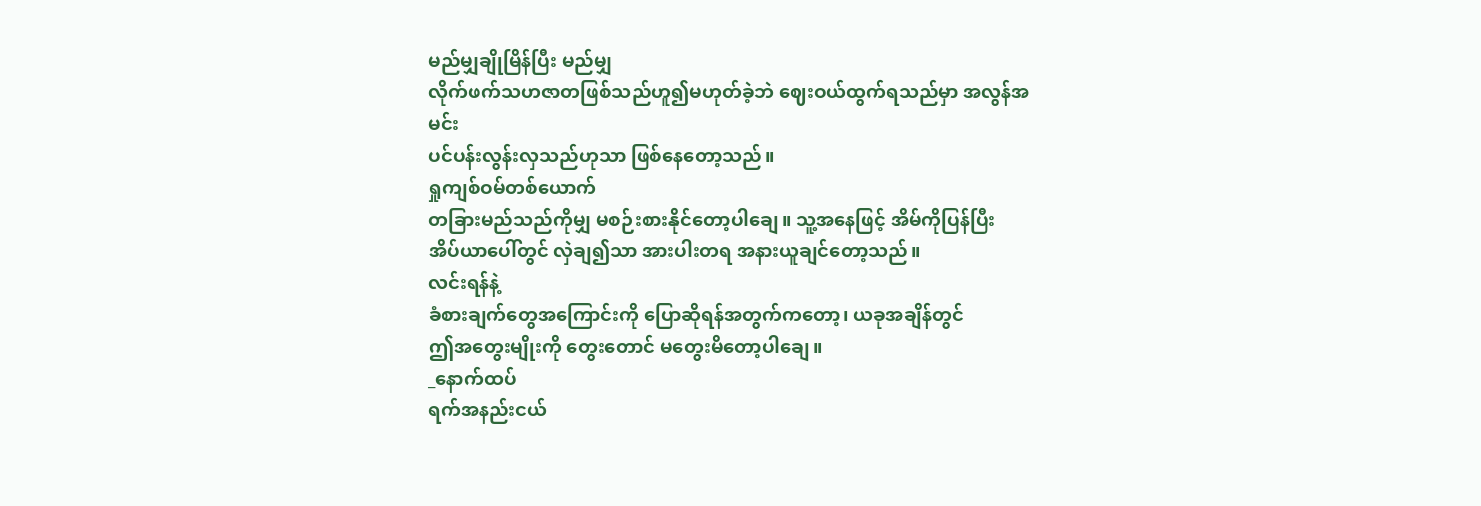မည်မျှချိုမြိန်ပြီး မည်မျှ
လိုက်ဖက်သဟဇာတဖြစ်သည်ဟူ၍မဟုတ်ခဲ့ဘဲ ဈေးဝယ်ထွက်ရသည်မှာ အလွန်အမင်း
ပင်ပန်းလွန်းလှသည်ဟုသာ ဖြစ်နေတော့သည်။
ရှုကျစ်ဝမ်တစ်ယောက်
တခြားမည်သည်ကိုမျှ မစဉ်းစားနိုင်တော့ပါချေ။ သူ့အနေဖြင့် အိမ်ကိုပြန်ပြီး
အိပ်ယာပေါ်တွင် လှဲချ၍သာ အားပါးတရ အနားယူချင်တော့သည်။
လင်းရန်နဲ့
ခံစားချက်တွေအကြောင်းကို ပြောဆိုရန်အတွက်ကတော့၊ ယခုအချိန်တွင်
ဤအတွေးမျိုးကို တွေးတောင် မတွေးမိတော့ပါချေ။
_နောက်ထပ်
ရက်အနည်းငယ်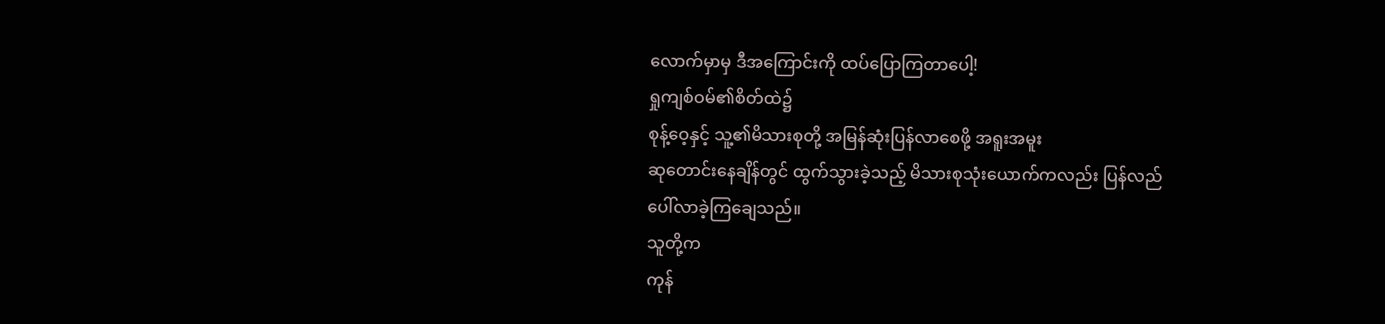လောက်မှာမှ ဒီအကြောင်းကို ထပ်ပြောကြတာပေါ့!
ရှုကျစ်ဝမ်၏စိတ်ထဲ၌
စုန့်ဝေ့နှင့် သူ့၏မိသားစုတို့ အမြန်ဆုံးပြန်လာစေဖို့ အရူးအမူး
ဆုတောင်းနေချိန်တွင် ထွက်သွားခဲ့သည့် မိသားစုသုံးယောက်ကလည်း ပြန်လည်
ပေါ်လာခဲ့ကြချေသည်။
သူတို့က
ကုန်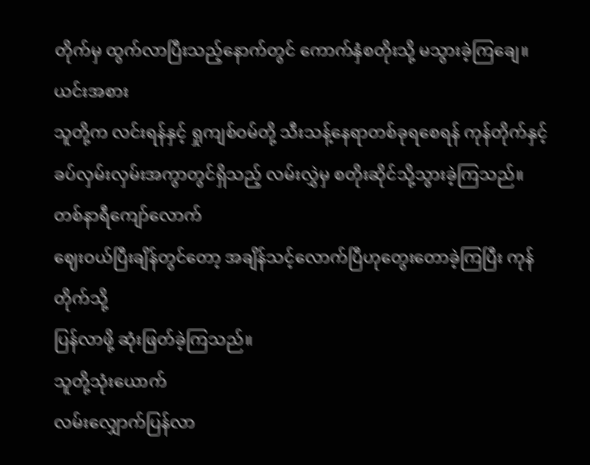တိုက်မှ ထွက်လာပြီးသည့်နောက်တွင် ကောက်နှံစတိုးသို့ မသွားခဲ့ကြချေ။ ယင်းအစား
သူတို့က လင်းရန်နှင့် ရှုကျစ်ဝမ်တို့ သီးသန့်နေရာတစ်ခုရစေရန် ကုန်တိုက်နှင့်
ခပ်လှမ်းလှမ်းအကွာတွင်ရှိသည့် လမ်းလွှဲမှ စတိုးဆိုင်သို့သွားခဲ့ကြသည်။
တစ်နာရီကျော်လောက်
ဈေးဝယ်ပြီးချိန်တွင်တော့ အချိန်သင့်လောက်ပြီဟုတွေးတောခဲ့ကြပြီး ကုန်တိုက်သို့
ပြန်လာဖို့ ဆုံးဖြတ်ခဲ့ကြသည်။
သူတို့သုံးယောက်
လမ်းလျှောက်ပြန်လာ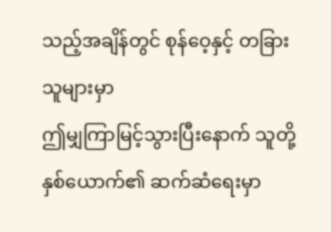သည့်အချိန်တွင် စုန်ဝေ့နှင့် တခြားသူများမှာ
ဤမျှကြာမြင့်သွားပြီးနောက် သူတို့နှစ်ယောက်၏ ဆက်ဆံရေးမှာ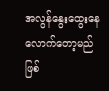အလွန်နွေးထွေးနေလောက်တော့မည်ဖြစ်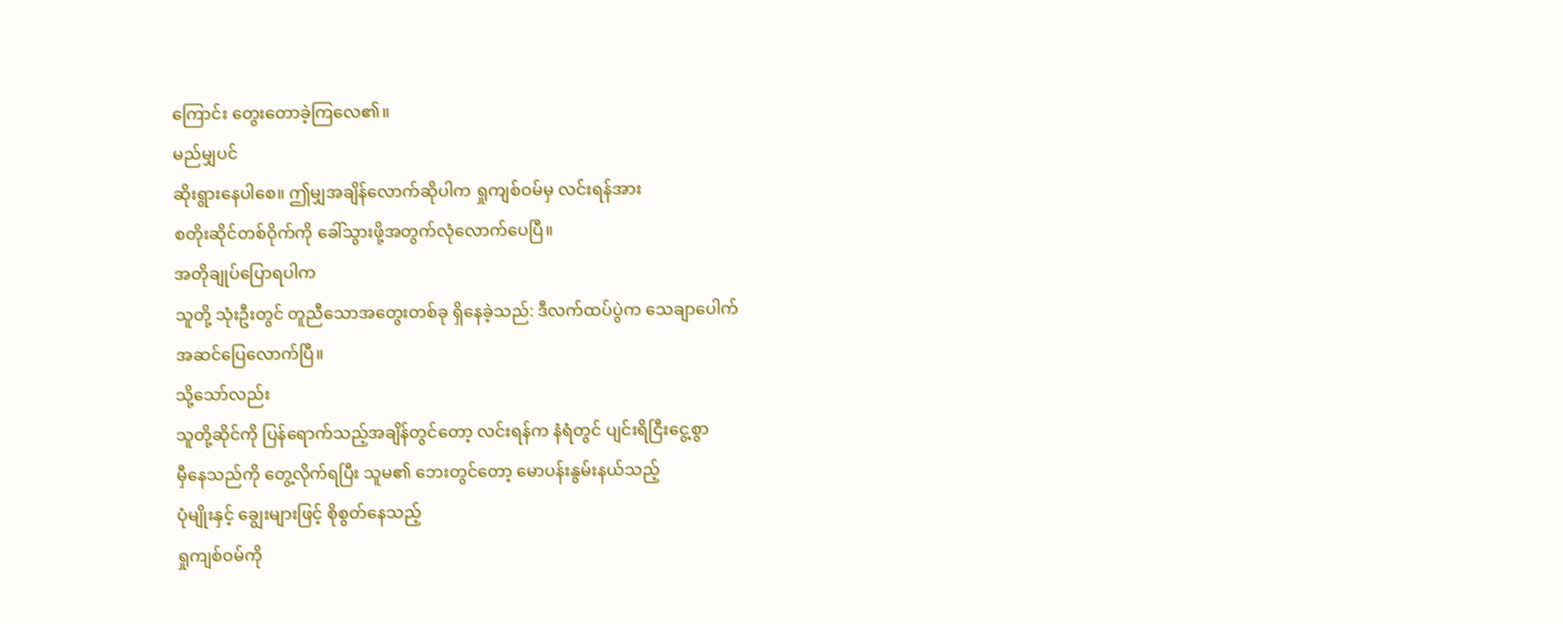ကြောင်း တွေးတောခဲ့ကြလေ၏။
မည်မျှပင်
ဆိုးရွားနေပါစေ။ ဤမျှအချိန်လောက်ဆိုပါက ရှုကျစ်ဝမ်မှ လင်းရန်အား
စတိုးဆိုင်တစ်ဝိုက်ကို ခေါ်သွားဖို့အတွက်လုံလောက်ပေပြီ။
အတိုချုပ်ပြောရပါက
သူတို့ သုံးဦးတွင် တူညီသောအတွေးတစ်ခု ရှိနေခဲ့သည်: ဒီလက်ထပ်ပွဲက သေချာပေါက်
အဆင်ပြေလောက်ပြီ။
သို့သော်လည်း
သူတို့ဆိုင်ကို ပြန်ရောက်သည့်အချိန်တွင်တော့ လင်းရန်က နံရံတွင် ပျင်းရိငြီးငွေ့စွာ
မှီနေသည်ကို တွေ့လိုက်ရပြီး သူမ၏ ဘေးတွင်တော့ မောပန်းနွမ်းနယ်သည့်
ပုံမျိုးနှင့် ချွေးများဖြင့် စိုစွတ်နေသည့်
ရှုကျစ်ဝမ်ကို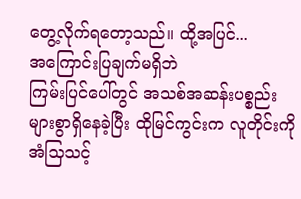တွေ့လိုက်ရတော့သည်။ ထို့အပြင်...
အကြောင်းပြချက်မရှိဘဲ
ကြမ်းပြင်ပေါ်တွင် အသစ်အဆန်းပစ္စည်းများစွာရှိနေခဲ့ပြီး ထိုမြင်ကွင်းက လူတိုင်းကို
အံသြသင့်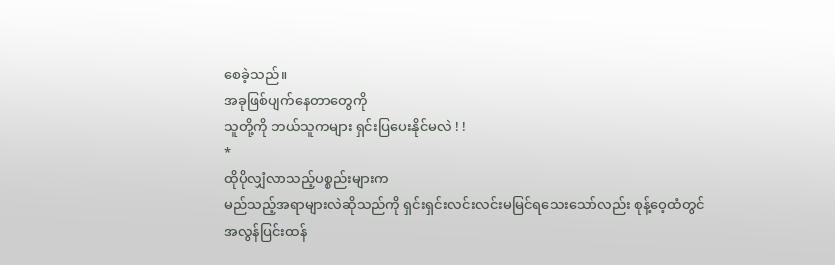စေခဲ့သည်။
အခုဖြစ်ပျက်နေတာတွေကို
သူတို့ကို ဘယ်သူကများ ရှင်းပြပေးနိုင်မလဲ ! !
*
ထိုပိုလျှံလာသည့်ပစ္စည်းများက
မည်သည့်အရာများလဲဆိုသည်ကို ရှင်းရှင်းလင်းလင်းမမြင်ရသေးသော်လည်း စုန့်ဝေ့ထံတွင်
အလွန်ပြင်းထန်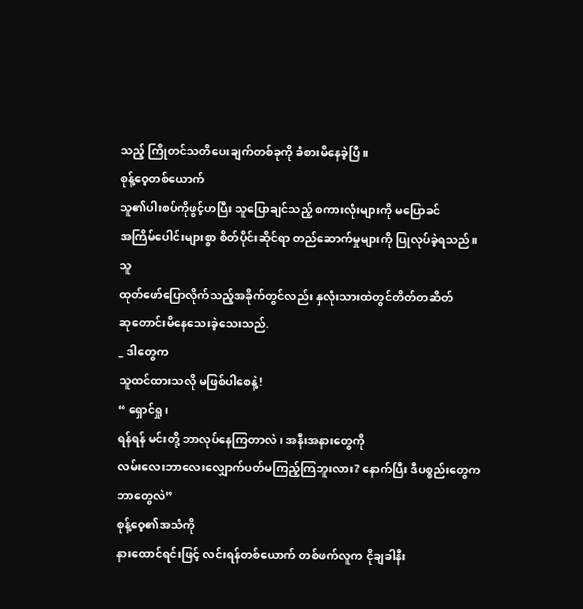သည့် ကြိုတင်သတိပေးချက်တစ်ခုကို ခံစားမိနေခဲ့ပြီ။
စုန့်ဝေ့တစ်ယောက်
သူ၏ပါးစပ်ကိုဖွင့်ဟပြီး သူပြောချင်သည့် စကားလုံးများကို မပြောခင်
အကြိမ်ပေါင်းများစွာ စိတ်ပိုင်းဆိုင်ရာ တည်ဆောက်မှုများကို ပြုလုပ်ခဲ့ရသည်။
သူ
ထုတ်ဖော်ပြောလိုက်သည့်အခိုက်တွင်လည်း နှလုံးသားထဲတွင်တိတ်တဆိတ်
ဆုတောင်းမိနေသေးခဲ့သေးသည်.
_ ဒါတွေက
သူထင်ထားသလို မဖြစ်ပါစေနဲ့!
“ ရှောင်ရှု၊
ရန်ရန် မင်းတို့ ဘာလုပ်နေကြတာလဲ၊ အနီးအနားတွေကို
လမ်းလေးဘာလေးလျှောက်ပတ်မကြည့်ကြဘူးလား? နောက်ပြီး ဒီပစ္စည်းတွေက ဘာတွေလဲ”
စုန့်ဝေ့၏အသံကို
နားထောင်ရင်းဖြင့် လင်းရန်တစ်ယောက် တစ်ဖက်လူက ငိုချခါနီး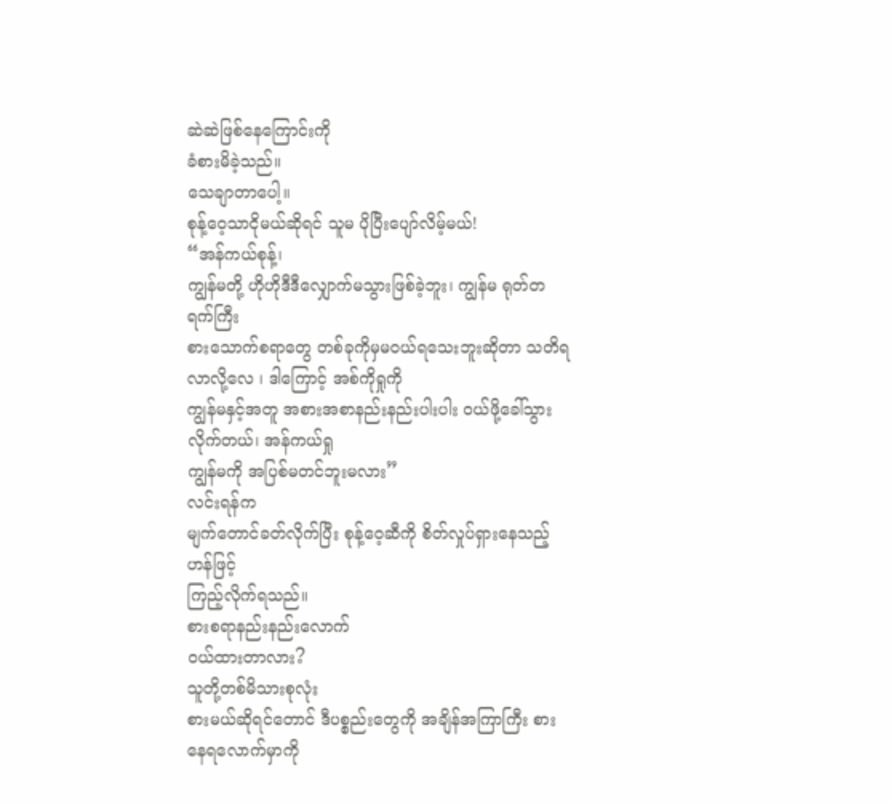ဆဲဆဲဖြစ်နေကြောင်းကို
ခံစားမိခဲ့သည်။
သေချာတာပေါ့။
စုန့်ဝေ့သာငိုမယ်ဆိုရင် သူမ ပိုပြီးပျော်လိမ့်မယ်!
“အန်ကယ်စုန့်၊
ကျွန်မတို့ ဟိုဟိုဒီဒီလျှောက်မသွားဖြစ်ခဲ့ဘူး၊ ကျွန်မ ရုတ်တရက်ကြီး
စားသောက်စရာတွေ တစ်ခုကိုမှမဝယ်ရသေးဘူးဆိုတာ သတိရလာလို့လေ ၊ ဒါကြောင့် အစ်ကိုရှုကို
ကျွန်မနှင့်အတူ အစားအစာနည်းနည်းပါးပါး ဝယ်ဖို့ခေါ်သွားလိုက်တယ်၊ အန်ကယ်ရှု
ကျွန်မကို အပြစ်မတင်ဘူးမလား”
လင်းရန်က
မျက်တောင်ခတ်လိုက်ပြီး စုန့်ဝေ့ဆီကို စိတ်လှုပ်ရှားနေသည့်ဟန်ဖြင့်
ကြည့်လိုက်ရသည်။
စားစရာနည်းနည်းလောက်
ဝယ်ထားတာလား?
သူတို့တစ်မိသားစုလုံး
စားမယ်ဆိုရင်တောင် ဒီပစ္စည်းတွေကို အချိန်အကြာကြီး စားနေရလောက်မှာကို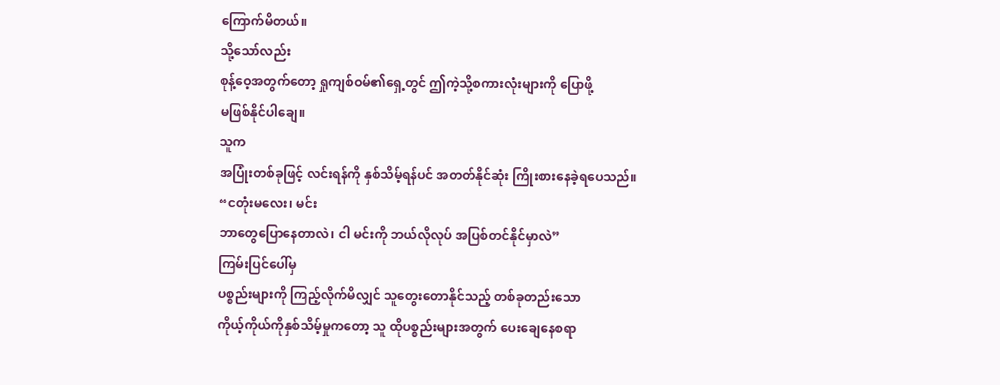ကြောက်မိတယ်။
သို့သော်လည်း
စုန့်ဝေ့အတွက်တော့ ရှုကျစ်ဝမ်၏ရှေ့တွင် ဤကဲ့သို့စကားလုံးများကို ပြောဖို့
မဖြစ်နိုင်ပါချေ။
သူက
အပြုံးတစ်ခုဖြင့် လင်းရန်ကို နှစ်သိမ့်ရန်ပင် အတတ်နိုင်ဆုံး ကြိုးစားနေခဲ့ရပေသည်။
“ငတုံးမလေး၊ မင်း
ဘာတွေပြောနေတာလဲ၊ ငါ မင်းကို ဘယ်လိုလုပ် အပြစ်တင်နိုင်မှာလဲ”
ကြမ်းပြင်ပေါ်မှ
ပစ္စည်းများကို ကြည့်လိုက်မိလျှင် သူတွေးတောနိုင်သည့် တစ်ခုတည်းသော
ကိုယ့်ကိုယ်ကိုနှစ်သိမ့်မှုကတော့ သူ ထိုပစ္စည်းများအတွက် ပေးချေနေစရာ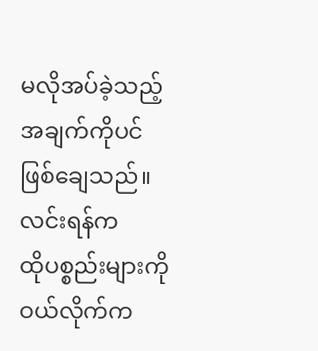မလိုအပ်ခဲ့သည့်အချက်ကိုပင် ဖြစ်ချေသည်။
လင်းရန်က
ထိုပစ္စည်းများကို ဝယ်လိုက်က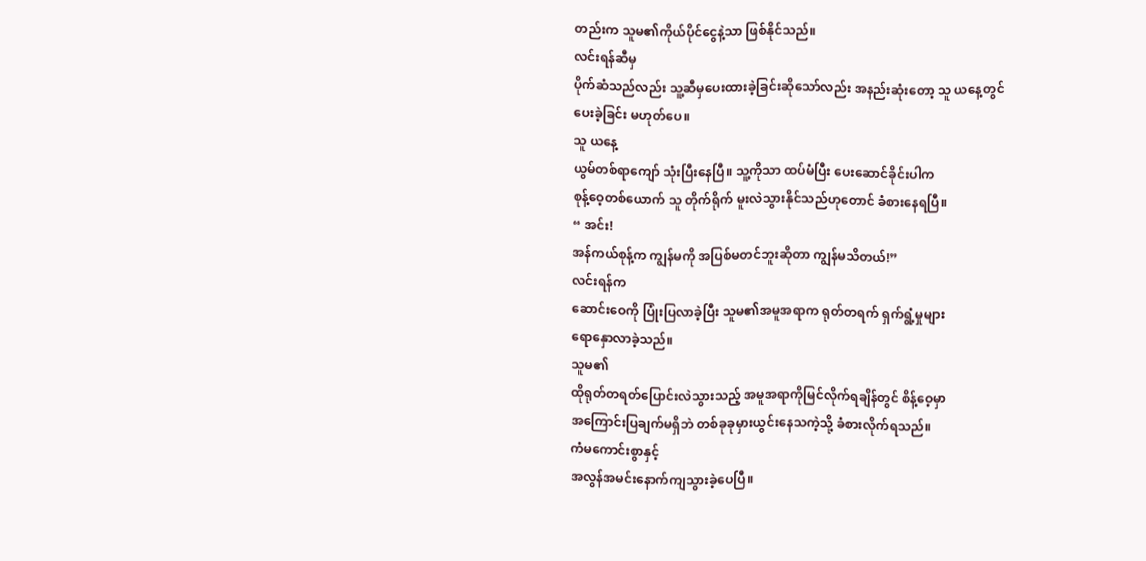တည်းက သူမ၏ကိုယ်ပိုင်ငွေနဲ့သာ ဖြစ်နိုင်သည်။
လင်းရန်ဆီမှ
ပိုက်ဆံသည်လည်း သူ့ဆီမှပေးထားခဲ့ခြင်းဆိုသော်လည်း အနည်းဆုံးတော့ သူ ယနေ့တွင်
ပေးခဲ့ခြင်း မဟုတ်ပေ။
သူ ယနေ့
ယွမ်တစ်ရာကျော် သုံးပြီးနေပြီ။ သူ့ကိုသာ ထပ်မံပြီး ပေးဆောင်ခိုင်းပါက
စုန့်ဝေ့တစ်ယောက် သူ တိုက်ရိုက် မူးလဲသွားနိုင်သည်ဟုတောင် ခံစားနေရပြီ။
“ အင်း!
အန်ကယ်စုန့်က ကျွန်မကို အပြစ်မတင်ဘူးဆိုတာ ကျွန်မသိတယ်!”
လင်းရန်က
ဆောင်းဝေကို ပြုံးပြလာခဲ့ပြီး သူမ၏အမူအရာက ရုတ်တရက် ရှက်ရွံ့မှုများ
ရောနှောလာခဲ့သည်။
သူမ၏
ထိုရုတ်တရတ်ပြောင်းလဲသွားသည့် အမူအရာကိုမြင်လိုက်ရချိန်တွင် စိန့်ဝေ့မှာ
အကြောင်းပြချက်မရှိဘဲ တစ်ခုခုမှားယွင်းနေသကဲ့သို့ ခံစားလိုက်ရသည်။
ကံမကောင်းစွာနှင့်
အလွန်အမင်းနောက်ကျသွားခဲ့ပေပြီ။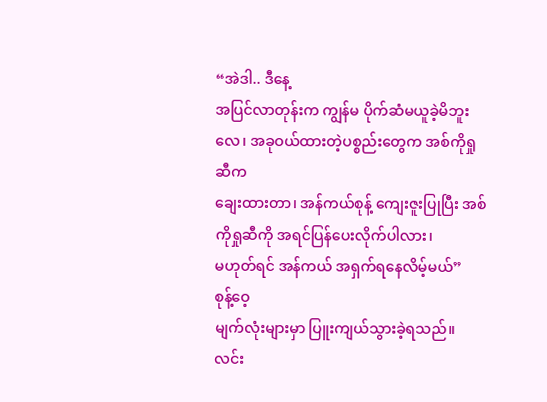“အဲဒါ.. ဒီနေ့
အပြင်လာတုန်းက ကျွန်မ ပိုက်ဆံမယူခဲ့မိဘူးလေ၊ အခုဝယ်ထားတဲ့ပစ္စည်းတွေက အစ်ကိုရှုဆီက
ချေးထားတာ၊ အန်ကယ်စုန့် ကျေးဇူးပြုပြီး အစ်ကိုရှုဆီကို အရင်ပြန်ပေးလိုက်ပါလား၊
မဟုတ်ရင် အန်ကယ် အရှက်ရနေလိမ့်မယ်”
စုန့်ဝေ့
မျက်လုံးများမှာ ပြူးကျယ်သွားခဲ့ရသည်။ လင်း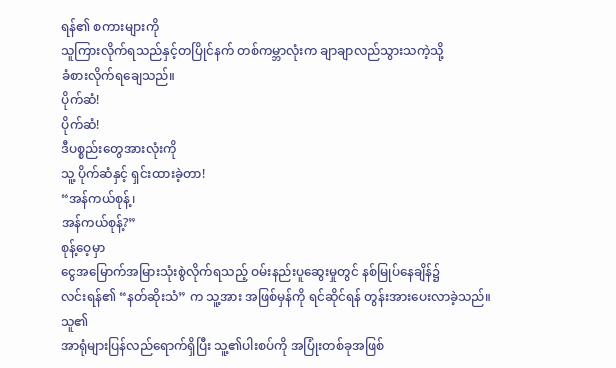ရန်၏ စကားများကို
သူကြားလိုက်ရသည်နှင့်တပြိုင်နက် တစ်ကမ္ဘာလုံးက ချာချာလည်သွားသကဲ့သို့
ခံစားလိုက်ရချေသည်။
ပိုက်ဆံ!
ပိုက်ဆံ!
ဒီပစ္စည်းတွေအားလုံးကို
သူ့ ပိုက်ဆံနှင့် ရှင်းထားခဲ့တာ!
“အန်ကယ်စုန့်၊
အန်ကယ်စုန့်?”
စုန့်ဝေ့မှာ
ငွေအမြောက်အမြားသုံးစွဲလိုက်ရသည့် ဝမ်းနည်းပူဆွေးမှုတွင် နစ်မြုပ်နေချိန်၌
လင်းရန်၏ “နတ်ဆိုးသံ” က သူ့အား အဖြစ်မှန်ကို ရင်ဆိုင်ရန် တွန်းအားပေးလာခဲ့သည်။
သူ၏
အာရုံများပြန်လည်ရောက်ရှိပြီး သူ့၏ပါးစပ်ကို အပြုံးတစ်ခုအဖြစ်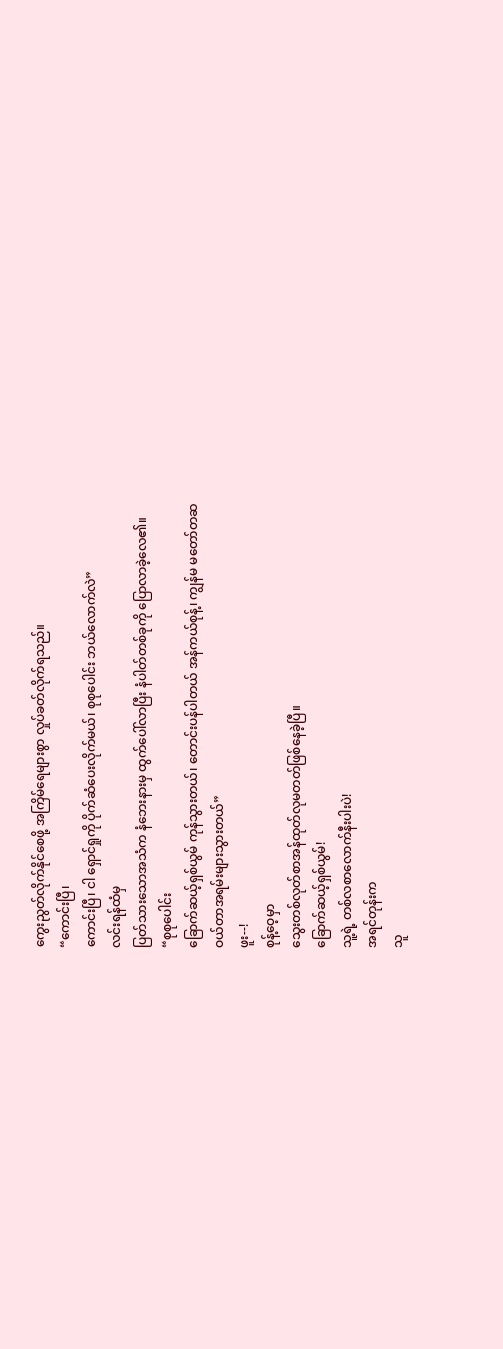ကွေးညွတ်လိုက်နိုင်စေဖို့ အကြိမ်ရေများစွာ လှုပ်ခတ်လိုက်ရသည်။
“ကောင်းပြီ၊
ကောင်းပြီ၊ ငါ ရှောင်ရှုကို ပိုက်ဆံပေးလိုက်မယ်၊ စုစုပေါင်း ဘယ်လောက်လဲ”
လင်းရန်ထံမှ
ပြတ်သားသောအသံက နံဘေးနားမှ ထွက်ပေါ်လာပြီး နံပါတ်တစ်ခုကို ပြောလာခဲ့လေ၏။
“စုစုပေါင်း
ခြောက်ဆယ့်ရှစ်ယွမ် ကုန်သွားတယ်၊ တောင်းပန်ပါတယ် အန်ကယ်စုန့်၊ ကျွန်မ မတော်တဆ
ဝယ်တာအရမ်းများသွားတယ်”
ဖူး--!
စုန့်ဝေ့မှာ
သွေးတစ်လုတ်စာအန်ထုတ်လုမတတ်ဖြစ်နေခဲ့ပြီ။
ခြောက်ဆယ့်ရှစ်ယွမ်!
သူ့ရဲ့ တစ်လစာလောက်နီးပါးပဲ!
အရင်တုန်းက
သူ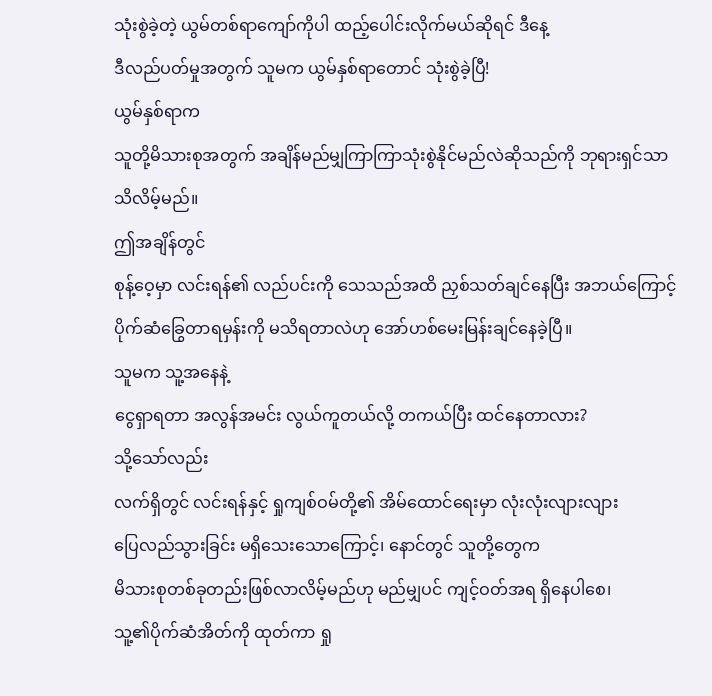သုံးစွဲခဲ့တဲ့ ယွမ်တစ်ရာကျော်ကိုပါ ထည့်ပေါင်းလိုက်မယ်ဆိုရင် ဒီနေ့
ဒီလည်ပတ်မှုအတွက် သူမက ယွမ်နှစ်ရာတောင် သုံးစွဲခဲ့ပြီ!
ယွမ်နှစ်ရာက
သူတို့မိသားစုအတွက် အချိန်မည်မျှကြာကြာသုံးစွဲနိုင်မည်လဲဆိုသည်ကို ဘုရားရှင်သာ
သိလိမ့်မည်။
ဤအချိန်တွင်
စုန့်ဝေ့မှာ လင်းရန်၏ လည်ပင်းကို သေသည်အထိ ညှစ်သတ်ချင်နေပြီး အဘယ်ကြောင့်
ပိုက်ဆံခြွေတာရမှန်းကို မသိရတာလဲဟု အော်ဟစ်မေးမြန်းချင်နေခဲ့ပြီ။
သူမက သူ့အနေနဲ့
ငွေရှာရတာ အလွန်အမင်း လွယ်ကူတယ်လို့ တကယ်ပြီး ထင်နေတာလား?
သို့သော်လည်း
လက်ရှိတွင် လင်းရန်နှင့် ရှုကျစ်ဝမ်တို့၏ အိမ်ထောင်ရေးမှာ လုံးလုံးလျားလျား
ပြေလည်သွားခြင်း မရှိသေးသောကြောင့်၊ နောင်တွင် သူတို့တွေက
မိသားစုတစ်ခုတည်းဖြစ်လာလိမ့်မည်ဟု မည်မျှပင် ကျင့်ဝတ်အရ ရှိနေပါစေ၊
သူ့၏ပိုက်ဆံအိတ်ကို ထုတ်ကာ ရှု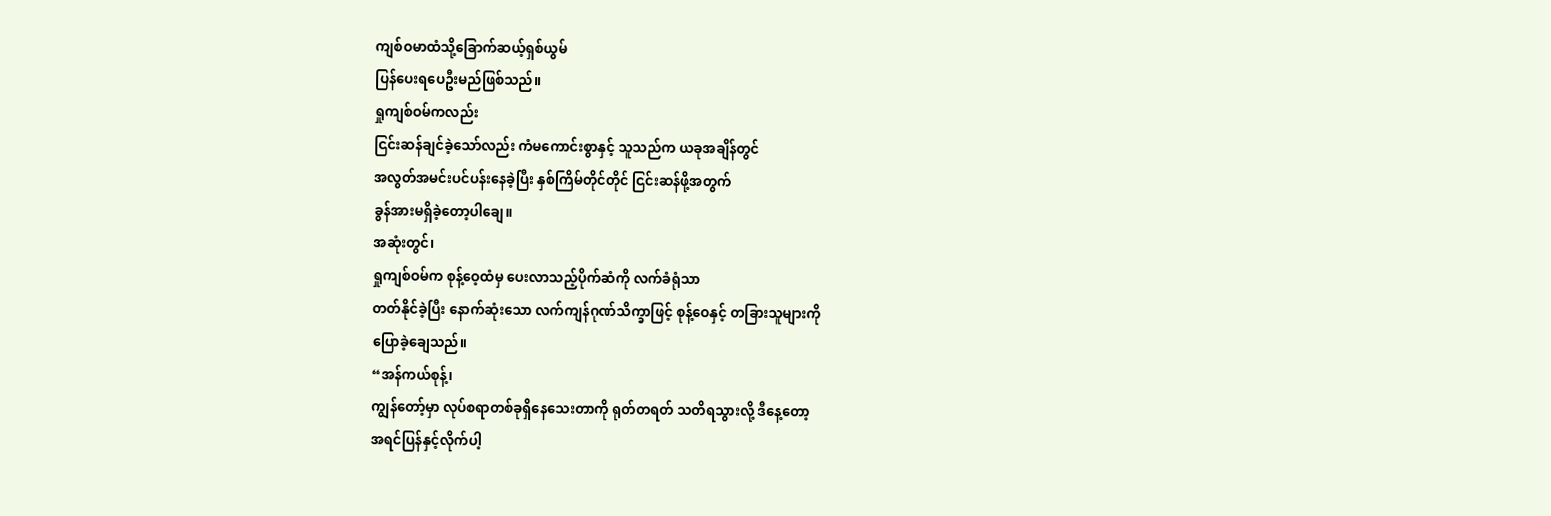ကျစ်ဝမာထံသို့ခြောက်ဆယ့်ရှစ်ယွမ်
ပြန်ပေးရပေဦးမည်ဖြစ်သည်။
ရှုကျစ်ဝမ်ကလည်း
ငြင်းဆန်ချင်ခဲ့သော်လည်း ကံမကောင်းစွာနှင့် သူသည်က ယခုအချိန်တွင်
အလွတ်အမင်းပင်ပန်းနေခဲ့ပြီး နှစ်ကြိမ်တိုင်တိုင် ငြင်းဆန်ဖို့အတွက်
ခွန်အားမရှိခဲ့တော့ပါချေ။
အဆုံးတွင်၊
ရှုကျစ်ဝမ်က စုန့်ဝေ့ထံမှ ပေးလာသည့်ပိုက်ဆံကို လက်ခံရုံသာ
တတ်နိုင်ခဲ့ပြီး နောက်ဆုံးသော လက်ကျန်ဂုဏ်သိက္ခာဖြင့် စုန့်ဝေနှင့် တခြားသူများကို
ပြောခဲ့ချေသည်။
“အန်ကယ်စုန့်၊
ကျွန်တော့်မှာ လုပ်စရာတစ်ခုရှိနေသေးတာကို ရုတ်တရတ် သတိရသွားလို့ ဒီနေ့တော့
အရင်ပြန်နှင့်လိုက်ပါ့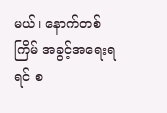မယ်၊ နောက်တစ်ကြိမ် အခွင့်အရေးရရင် စ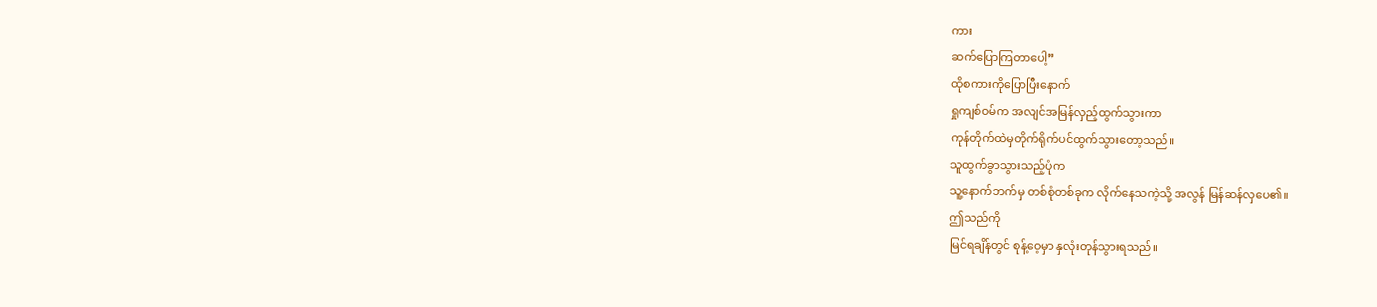ကား
ဆက်ပြောကြတာပေါ့”
ထိုစကားကိုပြောပြီးနောက်
ရှုကျစ်ဝမ်က အလျင်အမြန်လှည့်ထွက်သွားကာ
ကုန်တိုက်ထဲမှတိုက်ရိုက်ပင်ထွက်သွားတော့သည်။
သူထွက်ခွာသွားသည့်ပုံက
သူ့နောက်ဘက်မှ တစ်စုံတစ်ခုက လိုက်နေသကဲ့သို့ အလွန် မြန်ဆန်လှပေ၏။
ဤသည်ကို
မြင်ရချိန်တွင် စုန့်ဝေ့မှာ နှလုံးတုန်သွားရသည်။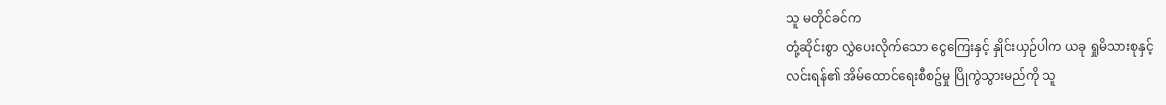သူ မတိုင်ခင်က
တုံ့ဆိုင်းစွာ လွှဲပေးလိုက်သော ငွေကြေးနှင့် နှိုင်းယှဉ်ပါက ယခု ရှုမိသားစုနှင့်
လင်းရန်၏ အိမ်ထောင်ရေးစီစဥ်မှု ပြိုကွဲသွားမည်ကို သူ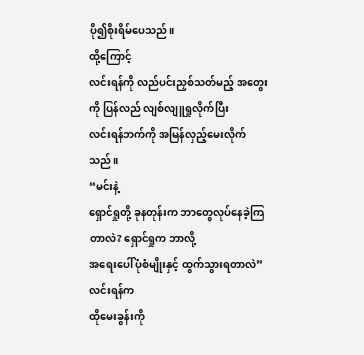ပို၍စိုးရိမ်ပေသည်။
ထို့ကြောင့်
လင်းရန်ကို လည်ပင်းညှစ်သတ်မည့် အတွေးကို ပြန်လည် လျစ်လျူရှုလိုက်ပြီး
လင်းရန်ဘက်ကို အမြန်လှည့်မေးလိုက်သည်။
“မင်းနဲ့
ရှောင်ရှုတို့ ခုနတုန်းက ဘာတွေလုပ်နေခဲ့ကြတာလဲ? ရှောင်ရှုက ဘာလို့
အရေးပေါ်ပုံစံမျိုးနှင့် ထွက်သွားရတာလဲ”
လင်းရန်က
ထိုမေးခွန်းကို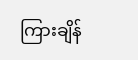ကြားချိန်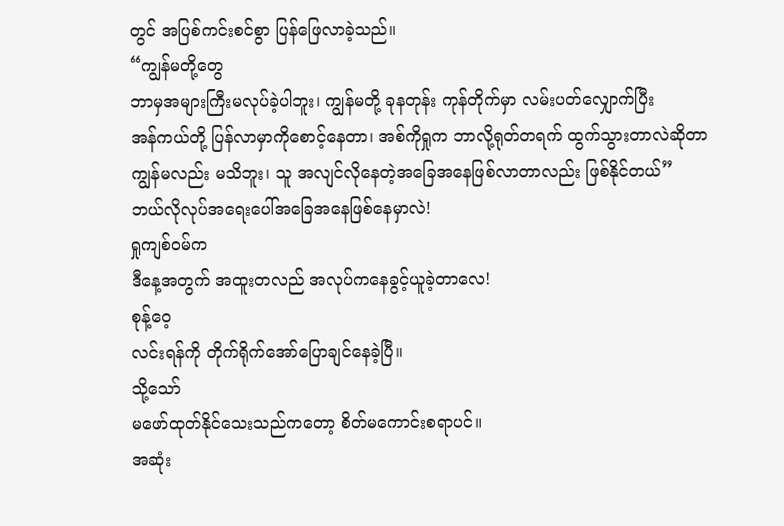တွင် အပြစ်ကင်းစင်စွာ ပြန်ဖြေလာခဲ့သည်။
“ကျွန်မတို့တွေ
ဘာမှအများကြီးမလုပ်ခဲ့ပါဘူး၊ ကျွန်မတို့ ခုနတုန်း ကုန်တိုက်မှာ လမ်းပတ်လျှောက်ပြီး
အန်ကယ်တို့ ပြန်လာမှာကိုစောင့်နေတာ၊ အစ်ကိုရှုက ဘာလို့ရုတ်တရက် ထွက်သွားတာလဲဆိုတာ
ကျွန်မလည်း မသိဘူး၊ သူ အလျင်လိုနေတဲ့အခြေအနေဖြစ်လာတာလည်း ဖြစ်နိုင်တယ်”
ဘယ်လိုလုပ်အရေးပေါ်အခြေအနေဖြစ်နေမှာလဲ!
ရှုကျစ်ဝမ်က
ဒီနေ့အတွက် အထူးတလည် အလုပ်ကနေခွင့်ယူခဲ့တာလေ!
စုန့်ဝေ့
လင်းရန်ကို တိုက်ရိုက်အော်ပြောချင်နေခဲ့ပြီ။
သို့သော်
မဖော်ထုတ်နိုင်သေးသည်ကတော့ စိတ်မကောင်းစရာပင်။
အဆုံး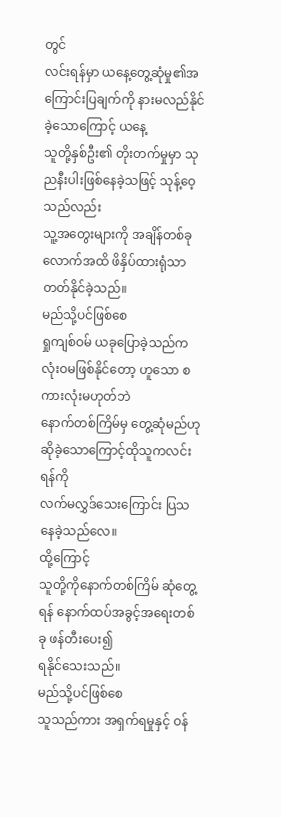တွင်
လင်းရန်မှာ ယနေ့တွေ့ဆုံမှု၏အကြောင်းပြချက်ကို နားမလည်နိုင်ခဲ့သောကြောင့် ယနေ့
သူတို့နှစ်ဦး၏ တိုးတက်မှုမှာ သုညနီးပါးဖြစ်နေခဲ့သဖြင့် သုန့်ဝေ့သည်လည်း
သူ့အတွေးများကို အချိန်တစ်ခုလောက်အထိ ဖိနှိပ်ထားရုံသာ တတ်နိုင်ခဲ့သည်။
မည်သို့ပင်ဖြစ်စေ
ရှုကျစ်ဝမ် ယခုပြောခဲ့သည်က လုံးဝမဖြစ်နိုင်တော့ ဟူသော စကားလုံးမဟုတ်ဘဲ
နောက်တစ်ကြိမ်မှ တွေ့ဆုံမည်ဟု ဆိုခဲ့သောကြောင့်ထိုသူကလင်းရန်ကို
လက်မလွှဒ်သေးကြောင်း ပြသနေခဲ့သည်လေ။
ထို့ကြောင့်
သူတို့ကိုနောက်တစ်ကြိမ် ဆုံတွေ့ရန် နောက်ထပ်အခွင့်အရေးတစ်ခု ဖန်တီးပေး၍
ရနိုင်သေးသည်။
မည်သို့ပင်ဖြစ်စေ
သူသည်ကား အရှက်ရမှုနှင့် ဝန်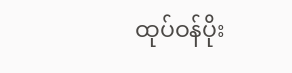ထုပ်ဝန်ပိုး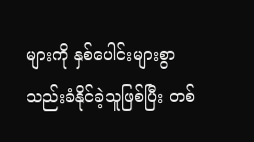များကို နှစ်ပေါင်းများစွာ
သည်းခံနိုင်ခဲ့သူဖြစ်ပြီး တစ်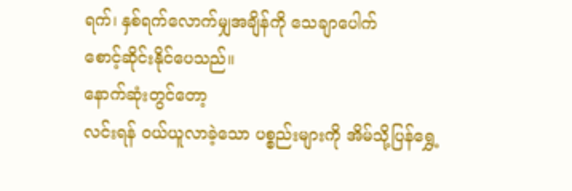ရက်၊ နှစ်ရက်လောက်မျှအချိန်ကို သေချာပေါက်
စောင့်ဆိုင်းနိုင်ပေသည်။
နောက်ဆုံးတွင်တော့
လင်းရန် ဝယ်ယူလာခဲ့သော ပစ္စည်းများကို အိမ်သို့ပြန်ရွှေ့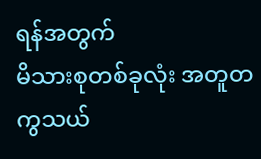ရန်အတွက်
မိသားစုတစ်ခုလုံး အတူတကွသယ်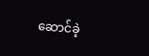ဆောင်ခဲ့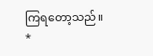ကြရတော့သည်။
*